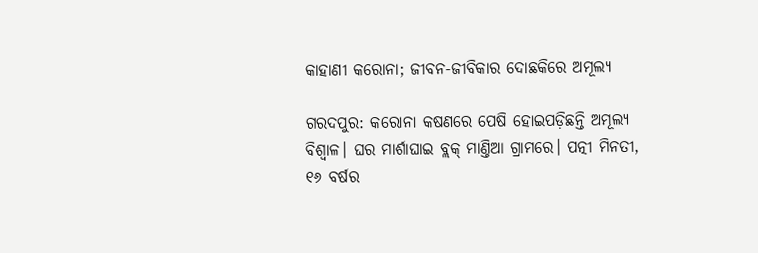କାହାଣୀ କରୋନା; ଜୀବନ-ଜୀବିକାର ଦୋଛକିରେ ଅମୂଲ୍ୟ

ଗରଦପୁର: କରୋନା କଷଣରେ ପେଷି ହୋଇପଡ଼ିଛନ୍ତି ଅମୂଲ୍ୟ ବିଶ୍ବାଳ। ଘର ମାର୍ଶାଘାଇ ବ୍ଲକ୍ ମାଣ୍ତିଆ ଗ୍ରାମରେ। ପତ୍ନୀ ମିନତୀ, ୧୬ ବର୍ଷର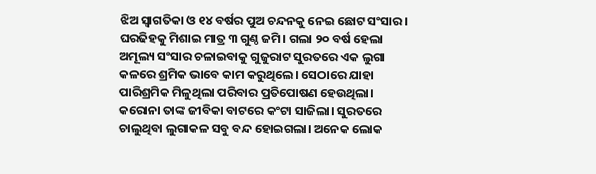ଝିଅ ସ୍ବାଗତିକା ଓ ୧୪ ବର୍ଷର ପୁଅ ଚନ୍ଦନକୁ ନେଇ ଛୋଟ ସଂସାର। ଘରଢିହକୁ ମିଶାଇ ମାତ୍ର ୩ ଗୁଣ୍ଠ ଜମି। ଗଲା ୨୦ ବର୍ଷ ହେଲା ଅମୂଲ୍ୟ ସଂସାର ଚଳାଇବାକୁ ଗୁଜୁରାଟ ସୁରତରେ ଏକ ଲୁଗା କଳରେ ଶ୍ରମିକ ଭାବେ କାମ କରୁଥିଲେ। ସେଠାରେ ଯାହା ପାରିଶ୍ରମିକ ମିଳୁଥିଲା ପରିବାର ପ୍ରତିପୋଷଣ ହେଉଥିଲା। କରୋନା ତାଙ୍କ ଜୀବିକା ବାଟରେ କଂଟା ସାଜିଲା। ସୁରତରେ ଚାଲୁଥିବା ଲୁଗାକଳ ସବୁ ବନ୍ଦ ହୋଇଗଲା। ଅନେକ ଲୋକ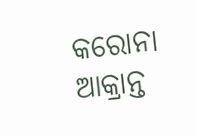କରୋନା ଆକ୍ରାନ୍ତ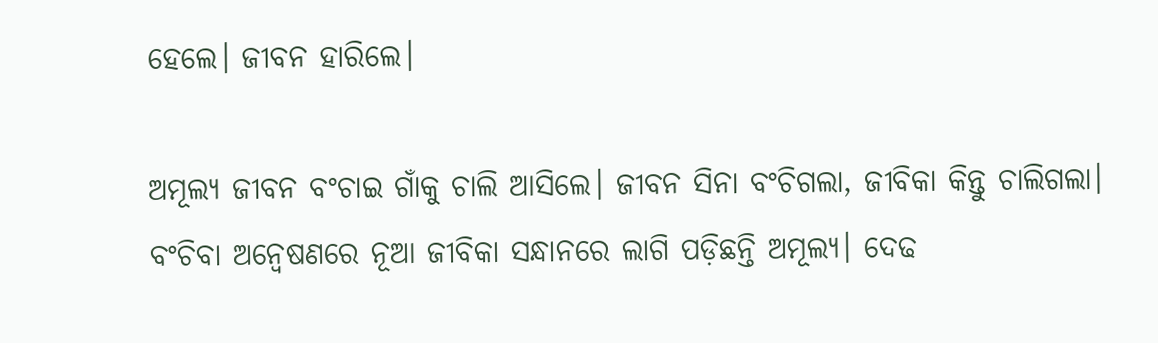ହେଲେ। ଜୀବନ ହାରିଲେ।

ଅମୂଲ୍ୟ ଜୀବନ ବଂଚାଇ ଗାଁକୁ ଚାଲି ଆସିଲେ। ଜୀବନ ସିନା ବଂଚିଗଲା, ଜୀବିକା କିନ୍ତୁ ଚାଲିଗଲା। ବଂଚିବା ଅନ୍ବେଷଣରେ ନୂଆ ଜୀବିକା ସନ୍ଧାନରେ ଲାଗି ପଡ଼ିଛନ୍ତି ଅମୂଲ୍ୟ। ଦେଢ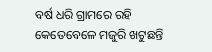ବର୍ଷ ଧରି ଗ୍ରାମରେ ରହି କେତେବେଳେ ମଜୁରି ଖଟୁଛନ୍ତି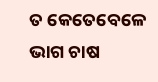ତ କେତେବେଳେ ଭାଗ ଚାଷ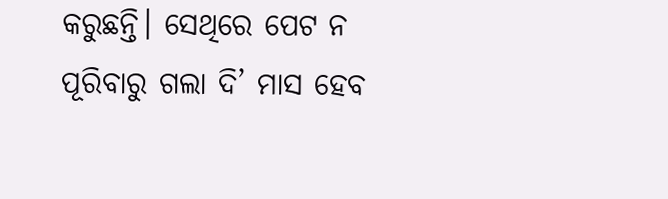କରୁଛନ୍ତି। ସେଥିରେ ପେଟ ନ ପୂରିବାରୁ ଗଲା ଦି’ ମାସ ହେବ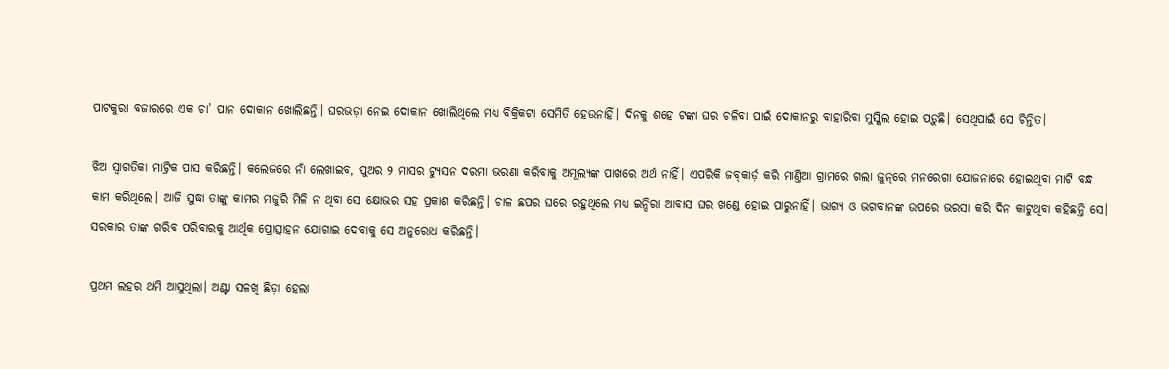ପାଟକୁରା ବଜାରରେ ଏକ ଚା’ ପାନ ଦୋକାନ ଖୋଲିଛନ୍ତି। ଘରଭଡ଼ା ନେଇ ଦୋକାନ ଖୋଲିଥିଲେ ମଧ୍ୟ ବିକ୍ରିକଟା ସେମିତି ହେଉନାହିଁ। ଦିନକୁ ଶହେ ଟଙ୍କା ଘର ଚଳିବା ପାଇଁ ଦୋକାନରୁ ବାହାରିବା ମୁସ୍କିଲ ହୋଇ ପଡ଼ୁଛି। ସେଥିପାଇଁ ସେ ଚିନ୍ତିତ।

ଝିଅ ସ୍ବାଗତିକା ମାଟ୍ରିକ ପାସ କରିଛନ୍ତି। କଲେଜରେ ନାଁ ଲେଖାଇବ, ପୁଅର ୨ ମାସର ଟ୍ୟୁସନ ଦରମା ଭରଣା କରିବାକୁ ଅମୂଲ୍ୟଙ୍କ ପାଖରେ ଅର୍ଥ ନାହିଁ। ଏପରିକି ଜବ୍‌କାର୍ଡ଼ କରି ମାଣ୍ତିଆ ଗ୍ରାମରେ ଗଲା ଜୁନ୍‌ରେ ମନରେଗା ଯୋଜନାରେ ହୋଇଥିବା ମାଟି ବନ୍ଧ କାମ କରିଥିଲେ। ଆଜି ସୁଦ୍ଧା ତାଙ୍କୁ କାମର ମଜୁରି ମିଳି ନ ଥିବା ସେ କ୍ଷୋଭର ସହ ପ୍ରକାଶ କରିଛନ୍ତି। ଚାଳ ଛପର ଘରେ ରହୁଥିଲେ ମଧ୍ୟ ଇନ୍ଦିରା ଆବାସ ଘର ଖଣ୍ଡେ ହୋଇ ପାରୁନାହିଁ। ଭାଗ୍ୟ ଓ ଭଗବାନଙ୍କ ଉପରେ ଭରସା କରି ଦିନ କାଟୁଥିବା କହିଛନ୍ତି ସେ। ସରକାର ତାଙ୍କ ଗରିବ ପରିବାରକୁ ଆର୍ଥିକ ପ୍ରୋତ୍ସାହନ ଯୋଗାଇ ଦେବାକୁ ସେ ଅନୁରୋଧ କରିଛନ୍ତି।

ପ୍ରଥମ ଲହର ଥମି ଆସୁଥିଲା। ଅଣ୍ଟା ସଳଖି ଛିଡ଼ା ହେଲା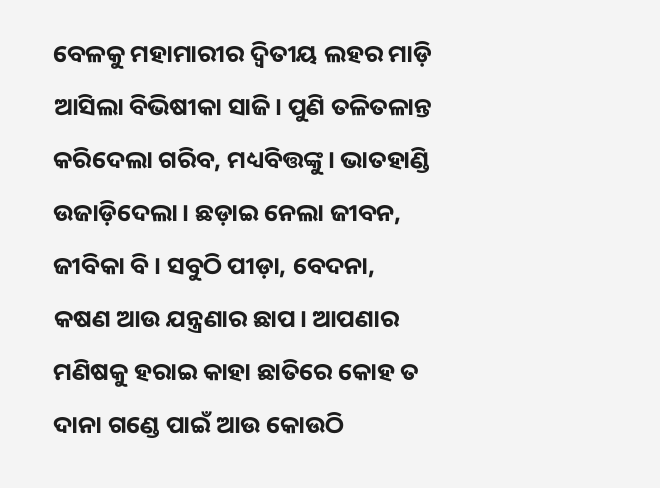ବେଳକୁ ମହାମାରୀର ଦ୍ବିତୀୟ ଲହର ମାଡ଼ି ଆସିଲା ବିଭିଷୀକା ସାଜି। ପୁଣି ତଳିତଳାନ୍ତ କରିଦେଲା ଗରିବ, ମଧ୍ୟବିତ୍ତଙ୍କୁ। ଭାତହାଣ୍ଡି ଉଜାଡ଼ିଦେଲା। ଛଡ଼ାଇ ନେଲା ଜୀବନ, ଜୀବିକା ବି। ସବୁଠି ପୀଡ଼ା, ବେଦନା, କଷଣ ଆଉ ଯନ୍ତ୍ରଣାର ଛାପ। ଆପଣାର ମଣିଷକୁ ହରାଇ କାହା ଛାତିରେ କୋହ ତ ଦାନା ଗଣ୍ଡେ ପାଇଁ ଆଉ କୋଉଠି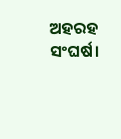ଅହରହ ସଂଘର୍ଷ।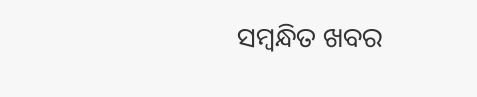ସମ୍ବନ୍ଧିତ ଖବର